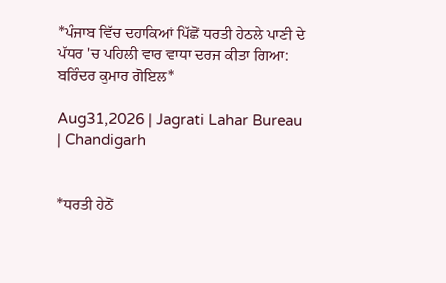*ਪੰਜਾਬ ਵਿੱਚ ਦਹਾਕਿਆਂ ਪਿੱਛੋਂ ਧਰਤੀ ਹੇਠਲੇ ਪਾਣੀ ਦੇ ਪੱਧਰ 'ਚ ਪਹਿਲੀ ਵਾਰ ਵਾਧਾ ਦਰਜ ਕੀਤਾ ਗਿਆ: ਬਰਿੰਦਰ ਕੁਮਾਰ ਗੋਇਲ*

Aug31,2026 | Jagrati Lahar Bureau | Chandigarh


*ਧਰਤੀ ਹੇਠੋਂ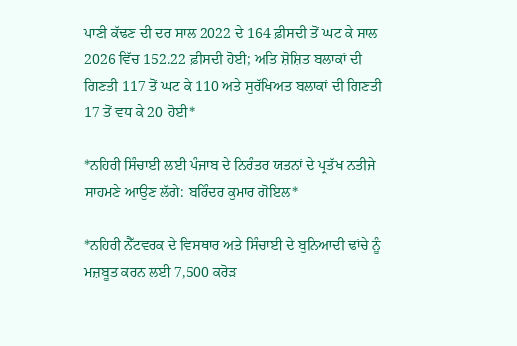ਪਾਣੀ ਕੱਢਣ ਦੀ ਦਰ ਸਾਲ 2022 ਦੇ 164 ਫ਼ੀਸਦੀ ਤੋਂ ਘਟ ਕੇ ਸਾਲ 2026 ਵਿੱਚ 152.22 ਫ਼ੀਸਦੀ ਹੋਈ; ਅਤਿ ਸ਼ੋਸ਼ਿਤ ਬਲਾਕਾਂ ਦੀ ਗਿਣਤੀ 117 ਤੋਂ ਘਟ ਕੇ 110 ਅਤੇ ਸੁਰੱਖਿਅਤ ਬਲਾਕਾਂ ਦੀ ਗਿਣਤੀ 17 ਤੋਂ ਵਧ ਕੇ 20 ਹੋਈ*

*ਨਹਿਰੀ ਸਿੰਚਾਈ ਲਈ ਪੰਜਾਬ ਦੇ ਨਿਰੰਤਰ ਯਤਨਾਂ ਦੇ ਪ੍ਰਤੱਖ ਨਤੀਜੇ ਸਾਹਮਣੇ ਆਉਣ ਲੱਗੇ: ਬਰਿੰਦਰ ਕੁਮਾਰ ਗੋਇਲ*

*ਨਹਿਰੀ ਨੈੱਟਵਰਕ ਦੇ ਵਿਸਥਾਰ ਅਤੇ ਸਿੰਚਾਈ ਦੇ ਬੁਨਿਆਦੀ ਢਾਂਚੇ ਨੂੰ ਮਜ਼ਬੂਤ ਕਰਨ ਲਈ 7,500 ਕਰੋੜ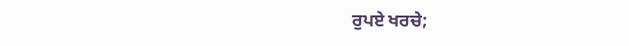ਰੁਪਏ ਖਰਚੇ;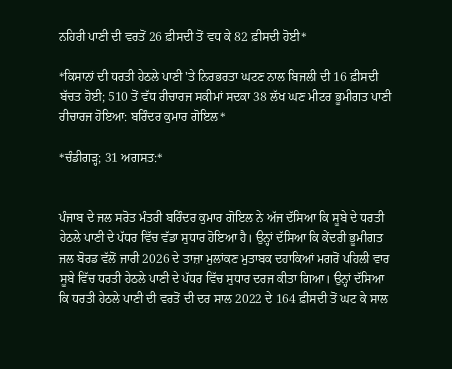ਨਹਿਰੀ ਪਾਣੀ ਦੀ ਵਰਤੋਂ 26 ਫ਼ੀਸਦੀ ਤੋਂ ਵਧ ਕੇ 82 ਫ਼ੀਸਦੀ ਹੋਈ*

*ਕਿਸਾਨਾਂ ਦੀ ਧਰਤੀ ਹੇਠਲੇ ਪਾਣੀ 'ਤੇ ਨਿਰਭਰਤਾ ਘਟਣ ਨਾਲ ਬਿਜਲੀ ਦੀ 16 ਫ਼ੀਸਦੀ ਬੱਚਤ ਹੋਈ; 510 ਤੋਂ ਵੱਧ ਰੀਚਾਰਜ ਸਕੀਮਾਂ ਸਦਕਾ 38 ਲੱਖ ਘਣ ਮੀਟਰ ਭੂਮੀਗਤ ਪਾਣੀ ਰੀਚਾਰਜ ਹੋਇਆ: ਬਰਿੰਦਰ ਕੁਮਾਰ ਗੋਇਲ*

*ਚੰਡੀਗੜ੍ਹ; 31 ਅਗਸਤ:*


ਪੰਜਾਬ ਦੇ ਜਲ ਸਰੋਤ ਮੰਤਰੀ ਬਰਿੰਦਰ ਕੁਮਾਰ ਗੋਇਲ ਨੇ ਅੱਜ ਦੱਸਿਆ ਕਿ ਸੂਬੇ ਦੇ ਧਰਤੀ ਹੇਠਲੇ ਪਾਣੀ ਦੇ ਪੱਧਰ ਵਿੱਚ ਵੱਡਾ ਸੁਧਾਰ ਹੋਇਆ ਹੈ। ਉਨ੍ਹਾਂ ਦੱਸਿਆ ਕਿ ਕੇਂਦਰੀ ਭੂਮੀਗਤ ਜਲ ਬੋਰਡ ਵੱਲੋਂ ਜਾਰੀ 2026 ਦੇ ਤਾਜ਼ਾ ਮੁਲਾਂਕਣ ਮੁਤਾਬਕ ਦਹਾਕਿਆਂ ਮਗਰੋਂ ਪਹਿਲੀ ਵਾਰ ਸੂਬੇ ਵਿੱਚ ਧਰਤੀ ਹੇਠਲੇ ਪਾਣੀ ਦੇ ਪੱਧਰ ਵਿੱਚ ਸੁਧਾਰ ਦਰਜ ਕੀਤਾ ਗਿਆ। ਉਨ੍ਹਾਂ ਦੱਸਿਆ ਕਿ ਧਰਤੀ ਹੇਠਲੇ ਪਾਣੀ ਦੀ ਵਰਤੋਂ ਦੀ ਦਰ ਸਾਲ 2022 ਦੇ 164 ਫ਼ੀਸਦੀ ਤੋਂ ਘਟ ਕੇ ਸਾਲ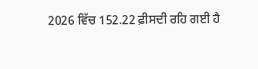2026 ਵਿੱਚ 152.22 ਫ਼ੀਸਦੀ ਰਹਿ ਗਈ ਹੈ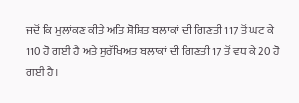ਜਦੋਂ ਕਿ ਮੁਲਾਂਕਣ ਕੀਤੇ ਅਤਿ ਸ਼ੋਸ਼ਿਤ ਬਲਾਕਾਂ ਦੀ ਗਿਣਤੀ 117 ਤੋਂ ਘਟ ਕੇ 110 ਹੋ ਗਈ ਹੈ ਅਤੇ ਸੁਰੱਖਿਅਤ ਬਲਾਕਾਂ ਦੀ ਗਿਣਤੀ 17 ਤੋਂ ਵਧ ਕੇ 20 ਹੋ ਗਈ ਹੈ।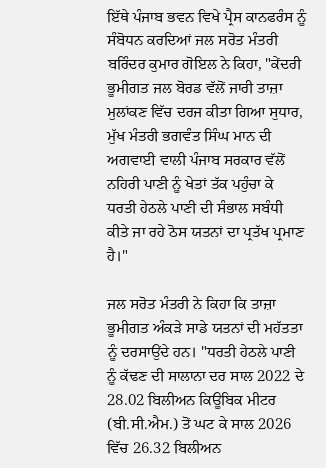ਇੱਥੇ ਪੰਜਾਬ ਭਵਨ ਵਿਖੇ ਪ੍ਰੈਸ ਕਾਨਫਰੰਸ ਨੂੰ ਸੰਬੋਧਨ ਕਰਦਿਆਂ ਜਲ ਸਰੋਤ ਮੰਤਰੀ ਬਰਿੰਦਰ ਕੁਮਾਰ ਗੋਇਲ ਨੇ ਕਿਹਾ, "ਕੇਂਦਰੀ ਭੂਮੀਗਤ ਜਲ ਬੋਰਡ ਵੱਲੋਂ ਜਾਰੀ ਤਾਜ਼ਾ ਮੁਲਾਂਕਣ ਵਿੱਚ ਦਰਜ ਕੀਤਾ ਗਿਆ ਸੁਧਾਰ, ਮੁੱਖ ਮੰਤਰੀ ਭਗਵੰਤ ਸਿੰਘ ਮਾਨ ਦੀ ਅਗਵਾਈ ਵਾਲੀ ਪੰਜਾਬ ਸਰਕਾਰ ਵੱਲੋਂ ਨਹਿਰੀ ਪਾਣੀ ਨੂੰ ਖੇਤਾਂ ਤੱਕ ਪਹੁੰਚਾ ਕੇ ਧਰਤੀ ਹੇਠਲੇ ਪਾਣੀ ਦੀ ਸੰਭਾਲ ਸਬੰਧੀ ਕੀਤੇ ਜਾ ਰਹੇ ਠੋਸ ਯਤਨਾਂ ਦਾ ਪ੍ਰਤੱਖ ਪ੍ਰਮਾਣ ਹੈ।"

ਜਲ ਸਰੋਤ ਮੰਤਰੀ ਨੇ ਕਿਹਾ ਕਿ ਤਾਜ਼ਾ ਭੂਮੀਗਤ ਅੰਕੜੇ ਸਾਡੇ ਯਤਨਾਂ ਦੀ ਮਹੱਤਤਾ ਨੂੰ ਦਰਸਾਉਂਦੇ ਹਨ। "ਧਰਤੀ ਹੇਠਲੇ ਪਾਣੀ ਨੂੰ ਕੱਢਣ ਦੀ ਸਾਲਾਨਾ ਦਰ ਸਾਲ 2022 ਦੇ 28.02 ਬਿਲੀਅਨ ਕਿਊਬਿਕ ਮੀਟਰ (ਬੀ.ਸੀ.ਐਮ.) ਤੋਂ ਘਟ ਕੇ ਸਾਲ 2026 ਵਿੱਚ 26.32 ਬਿਲੀਅਨ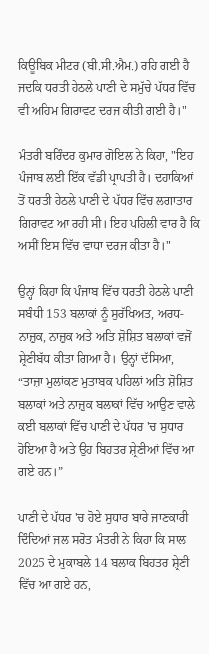ਕਿਊਬਿਕ ਮੀਟਰ (ਬੀ.ਸੀ.ਐਮ.) ਰਹਿ ਗਈ ਹੈ ਜਦਕਿ ਧਰਤੀ ਹੇਠਲੇ ਪਾਣੀ ਦੇ ਸਮੁੱਚੇ ਪੱਧਰ ਵਿੱਚ ਵੀ ਅਹਿਮ ਗਿਰਾਵਟ ਦਰਜ ਕੀਤੀ ਗਈ ਹੈ।"

ਮੰਤਰੀ ਬਰਿੰਦਰ ਕੁਮਾਰ ਗੋਇਲ ਨੇ ਕਿਹਾ, "ਇਹ ਪੰਜਾਬ ਲਈ ਇੱਕ ਵੱਡੀ ਪ੍ਰਾਪਤੀ ਹੈ। ਦਹਾਕਿਆਂ ਤੋਂ ਧਰਤੀ ਹੇਠਲੇ ਪਾਣੀ ਦੇ ਪੱਧਰ ਵਿੱਚ ਲਗਾਤਾਰ ਗਿਰਾਵਟ ਆ ਰਹੀ ਸੀ। ਇਹ ਪਹਿਲੀ ਵਾਰ ਹੈ ਕਿ ਅਸੀਂ ਇਸ ਵਿੱਚ ਵਾਧਾ ਦਰਜ ਕੀਤਾ ਹੈ।"

ਉਨ੍ਹਾਂ ਕਿਹਾ ਕਿ ਪੰਜਾਬ ਵਿੱਚ ਧਰਤੀ ਹੇਠਲੇ ਪਾਣੀ ਸਬੰਧੀ 153 ਬਲਾਕਾਂ ਨੂੰ ਸੁਰੱਖਿਅਤ, ਅਰਧ-ਨਾਜ਼ੁਕ, ਨਾਜ਼ੁਕ ਅਤੇ ਅਤਿ ਸ਼ੋਸ਼ਿਤ ਬਲਾਕਾਂ ਵਜੋਂ ਸ਼੍ਰੇਣੀਬੱਧ ਕੀਤਾ ਗਿਆ ਹੈ। ਉਨ੍ਹਾਂ ਦੱਸਿਆ, “ਤਾਜ਼ਾ ਮੁਲਾਂਕਣ ਮੁਤਾਬਕ ਪਹਿਲਾਂ ਅਤਿ ਸ਼ੋਸ਼ਿਤ ਬਲਾਕਾਂ ਅਤੇ ਨਾਜ਼ੁਕ ਬਲਾਕਾਂ ਵਿੱਚ ਆਉਣ ਵਾਲੇ ਕਈ ਬਲਾਕਾਂ ਵਿੱਚ ਪਾਣੀ ਦੇ ਪੱਧਰ 'ਚ ਸੁਧਾਰ ਹੋਇਆ ਹੈ ਅਤੇ ਉਹ ਬਿਹਤਰ ਸ਼੍ਰੇਣੀਆਂ ਵਿੱਚ ਆ ਗਏ ਹਨ।”

ਪਾਣੀ ਦੇ ਪੱਧਰ 'ਚ ਹੋਏ ਸੁਧਾਰ ਬਾਰੇ ਜਾਣਕਾਰੀ ਦਿੰਦਿਆਂ ਜਲ ਸਰੋਤ ਮੰਤਰੀ ਨੇ ਕਿਹਾ ਕਿ ਸਾਲ 2025 ਦੇ ਮੁਕਾਬਲੇ 14 ਬਲਾਕ ਬਿਹਤਰ ਸ਼੍ਰੇਣੀ ਵਿੱਚ ਆ ਗਏ ਹਨ,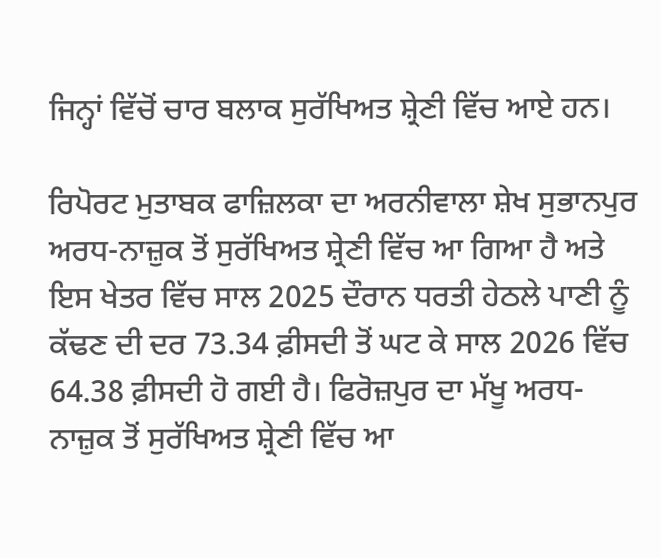ਜਿਨ੍ਹਾਂ ਵਿੱਚੋਂ ਚਾਰ ਬਲਾਕ ਸੁਰੱਖਿਅਤ ਸ਼੍ਰੇਣੀ ਵਿੱਚ ਆਏ ਹਨ।

ਰਿਪੋਰਟ ਮੁਤਾਬਕ ਫਾਜ਼ਿਲਕਾ ਦਾ ਅਰਨੀਵਾਲਾ ਸ਼ੇਖ ਸੁਭਾਨਪੁਰ ਅਰਧ-ਨਾਜ਼ੁਕ ਤੋਂ ਸੁਰੱਖਿਅਤ ਸ਼੍ਰੇਣੀ ਵਿੱਚ ਆ ਗਿਆ ਹੈ ਅਤੇ ਇਸ ਖੇਤਰ ਵਿੱਚ ਸਾਲ 2025 ਦੌਰਾਨ ਧਰਤੀ ਹੇਠਲੇ ਪਾਣੀ ਨੂੰ ਕੱਢਣ ਦੀ ਦਰ 73.34 ਫ਼ੀਸਦੀ ਤੋਂ ਘਟ ਕੇ ਸਾਲ 2026 ਵਿੱਚ 64.38 ਫ਼ੀਸਦੀ ਹੋ ਗਈ ਹੈ। ਫਿਰੋਜ਼ਪੁਰ ਦਾ ਮੱਖੂ ਅਰਧ-ਨਾਜ਼ੁਕ ਤੋਂ ਸੁਰੱਖਿਅਤ ਸ਼੍ਰੇਣੀ ਵਿੱਚ ਆ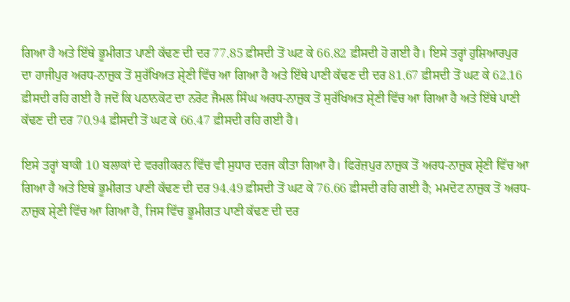ਗਿਆ ਹੈ ਅਤੇ ਇੱਥੇ ਭੂਮੀਗਤ ਪਾਣੀ ਕੱਢਣ ਦੀ ਦਰ 77.85 ਫ਼ੀਸਦੀ ਤੋਂ ਘਟ ਕੇ 66.82 ਫ਼ੀਸਦੀ ਹੋ ਗਈ ਹੈ। ਇਸੇ ਤਰ੍ਹਾਂ ਹੁਸ਼ਿਆਰਪੁਰ ਦਾ ਹਾਜੀਪੁਰ ਅਰਧ-ਨਾਜ਼ੁਕ ਤੋਂ ਸੁਰੱਖਿਅਤ ਸ਼੍ਰੇਣੀ ਵਿੱਚ ਆ ਗਿਆ ਹੈ ਅਤੇ ਇੱਥੇ ਪਾਣੀ ਕੱਢਣ ਦੀ ਦਰ 81.67 ਫ਼ੀਸਦੀ ਤੋਂ ਘਟ ਕੇ 62.16 ਫ਼ੀਸਦੀ ਰਹਿ ਗਈ ਹੈ ਜਦੋਂ ਕਿ ਪਠਾਨਕੋਟ ਦਾ ਨਰੋਟ ਜੈਮਲ ਸਿੰਘ ਅਰਧ-ਨਾਜ਼ੁਕ ਤੋਂ ਸੁਰੱਖਿਅਤ ਸ਼੍ਰੇਣੀ ਵਿੱਚ ਆ ਗਿਆ ਹੈ ਅਤੇ ਇੱਥੇ ਪਾਣੀ ਕੱਢਣ ਦੀ ਦਰ 70.94 ਫ਼ੀਸਦੀ ਤੋਂ ਘਟ ਕੇ 66.47 ਫ਼ੀਸਦੀ ਰਹਿ ਗਈ ਹੈ।

ਇਸੇ ਤਰ੍ਹਾਂ ਬਾਕੀ 10 ਬਲਾਕਾਂ ਦੇ ਵਰਗੀਕਰਨ ਵਿੱਚ ਵੀ ਸੁਧਾਰ ਦਰਜ ਕੀਤਾ ਗਿਆ ਹੈ। ਫਿਰੋਜ਼ਪੁਰ ਨਾਜ਼ੁਕ ਤੋਂ ਅਰਧ-ਨਾਜ਼ੁਕ ਸ਼੍ਰੇਣੀ ਵਿੱਚ ਆ ਗਿਆ ਹੈ ਅਤੇ ਇਥੇ ਭੂਮੀਗਤ ਪਾਣੀ ਕੱਢਣ ਦੀ ਦਰ 94.49 ਫ਼ੀਸਦੀ ਤੋਂ ਘਟ ਕੇ 76.66 ਫ਼ੀਸਦੀ ਰਹਿ ਗਈ ਹੈ; ਮਮਦੋਟ ਨਾਜ਼ੁਕ ਤੋਂ ਅਰਧ-ਨਾਜ਼ੁਕ ਸ਼੍ਰੇਣੀ ਵਿੱਚ ਆ ਗਿਆ ਹੈ, ਜਿਸ ਵਿੱਚ ਭੂਮੀਗਤ ਪਾਣੀ ਕੱਢਣ ਦੀ ਦਰ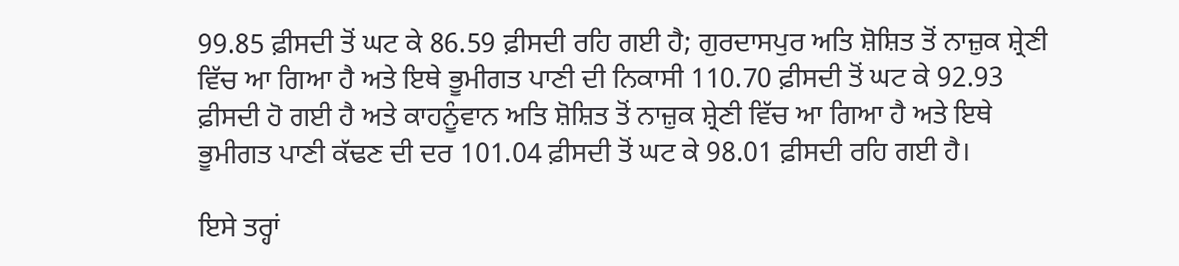99.85 ਫ਼ੀਸਦੀ ਤੋਂ ਘਟ ਕੇ 86.59 ਫ਼ੀਸਦੀ ਰਹਿ ਗਈ ਹੈ; ਗੁਰਦਾਸਪੁਰ ਅਤਿ ਸ਼ੋਸ਼ਿਤ ਤੋਂ ਨਾਜ਼ੁਕ ਸ਼੍ਰੇਣੀ ਵਿੱਚ ਆ ਗਿਆ ਹੈ ਅਤੇ ਇਥੇ ਭੂਮੀਗਤ ਪਾਣੀ ਦੀ ਨਿਕਾਸੀ 110.70 ਫ਼ੀਸਦੀ ਤੋਂ ਘਟ ਕੇ 92.93 ਫ਼ੀਸਦੀ ਹੋ ਗਈ ਹੈ ਅਤੇ ਕਾਹਨੂੰਵਾਨ ਅਤਿ ਸ਼ੋਸ਼ਿਤ ਤੋਂ ਨਾਜ਼ੁਕ ਸ਼੍ਰੇਣੀ ਵਿੱਚ ਆ ਗਿਆ ਹੈ ਅਤੇ ਇਥੇ ਭੂਮੀਗਤ ਪਾਣੀ ਕੱਢਣ ਦੀ ਦਰ 101.04 ਫ਼ੀਸਦੀ ਤੋਂ ਘਟ ਕੇ 98.01 ਫ਼ੀਸਦੀ ਰਹਿ ਗਈ ਹੈ।

ਇਸੇ ਤਰ੍ਹਾਂ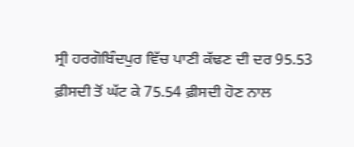ਸ੍ਰੀ ਹਰਗੋਬਿੰਦਪੁਰ ਵਿੱਚ ਪਾਣੀ ਕੱਢਣ ਦੀ ਦਰ 95.53 ਫ਼ੀਸਦੀ ਤੋਂ ਘੱਟ ਕੇ 75.54 ਫ਼ੀਸਦੀ ਹੋਣ ਨਾਲ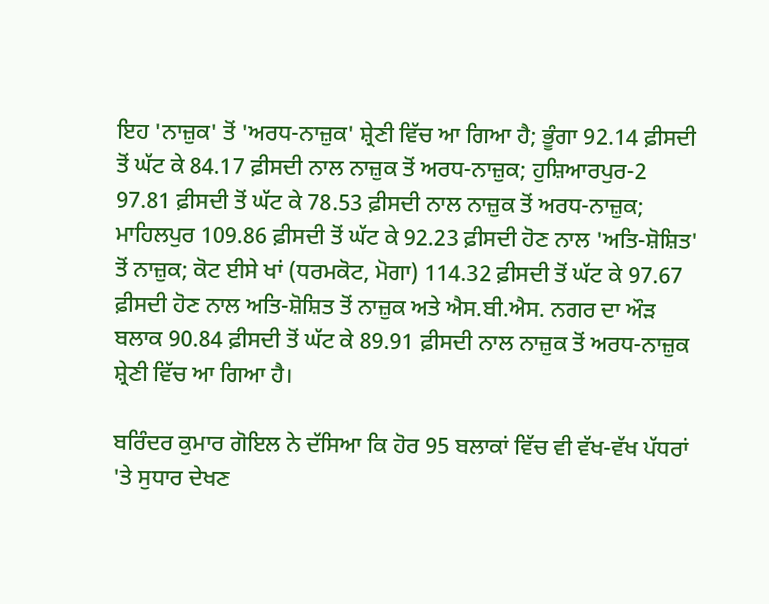ਇਹ 'ਨਾਜ਼ੁਕ' ਤੋਂ 'ਅਰਧ-ਨਾਜ਼ੁਕ' ਸ਼੍ਰੇਣੀ ਵਿੱਚ ਆ ਗਿਆ ਹੈ; ਭੂੰਗਾ 92.14 ਫ਼ੀਸਦੀ ਤੋਂ ਘੱਟ ਕੇ 84.17 ਫ਼ੀਸਦੀ ਨਾਲ ਨਾਜ਼ੁਕ ਤੋਂ ਅਰਧ-ਨਾਜ਼ੁਕ; ਹੁਸ਼ਿਆਰਪੁਰ-2 97.81 ਫ਼ੀਸਦੀ ਤੋਂ ਘੱਟ ਕੇ 78.53 ਫ਼ੀਸਦੀ ਨਾਲ ਨਾਜ਼ੁਕ ਤੋਂ ਅਰਧ-ਨਾਜ਼ੁਕ; ਮਾਹਿਲਪੁਰ 109.86 ਫ਼ੀਸਦੀ ਤੋਂ ਘੱਟ ਕੇ 92.23 ਫ਼ੀਸਦੀ ਹੋਣ ਨਾਲ 'ਅਤਿ-ਸ਼ੋਸ਼ਿਤ' ਤੋਂ ਨਾਜ਼ੁਕ; ਕੋਟ ਈਸੇ ਖਾਂ (ਧਰਮਕੋਟ, ਮੋਗਾ) 114.32 ਫ਼ੀਸਦੀ ਤੋਂ ਘੱਟ ਕੇ 97.67 ਫ਼ੀਸਦੀ ਹੋਣ ਨਾਲ ਅਤਿ-ਸ਼ੋਸ਼ਿਤ ਤੋਂ ਨਾਜ਼ੁਕ ਅਤੇ ਐਸ.ਬੀ.ਐਸ. ਨਗਰ ਦਾ ਔੜ ਬਲਾਕ 90.84 ਫ਼ੀਸਦੀ ਤੋਂ ਘੱਟ ਕੇ 89.91 ਫ਼ੀਸਦੀ ਨਾਲ ਨਾਜ਼ੁਕ ਤੋਂ ਅਰਧ-ਨਾਜ਼ੁਕ ਸ਼੍ਰੇਣੀ ਵਿੱਚ ਆ ਗਿਆ ਹੈ।

ਬਰਿੰਦਰ ਕੁਮਾਰ ਗੋਇਲ ਨੇ ਦੱਸਿਆ ਕਿ ਹੋਰ 95 ਬਲਾਕਾਂ ਵਿੱਚ ਵੀ ਵੱਖ-ਵੱਖ ਪੱਧਰਾਂ 'ਤੇ ਸੁਧਾਰ ਦੇਖਣ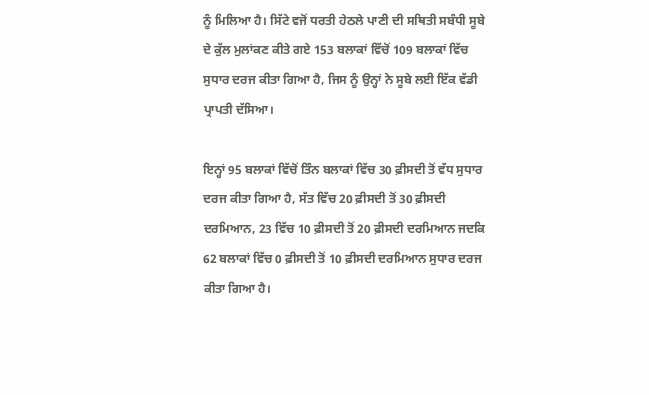ਨੂੰ ਮਿਲਿਆ ਹੈ। ਸਿੱਟੇ ਵਜੋਂ ਧਰਤੀ ਹੇਠਲੇ ਪਾਣੀ ਦੀ ਸਥਿਤੀ ਸਬੰਧੀ ਸੂਬੇ ਦੇ ਕੁੱਲ ਮੁਲਾਂਕਣ ਕੀਤੇ ਗਏ 153 ਬਲਾਕਾਂ ਵਿੱਚੋਂ 109 ਬਲਾਕਾਂ ਵਿੱਚ ਸੁਧਾਰ ਦਰਜ ਕੀਤਾ ਗਿਆ ਹੈ, ਜਿਸ ਨੂੰ ਉਨ੍ਹਾਂ ਨੇ ਸੂਬੇ ਲਈ ਇੱਕ ਵੱਡੀ ਪ੍ਰਾਪਤੀ ਦੱਸਿਆ।

ਇਨ੍ਹਾਂ 95 ਬਲਾਕਾਂ ਵਿੱਚੋਂ ਤਿੰਨ ਬਲਾਕਾਂ ਵਿੱਚ 30 ਫ਼ੀਸਦੀ ਤੋਂ ਵੱਧ ਸੁਧਾਰ ਦਰਜ ਕੀਤਾ ਗਿਆ ਹੈ, ਸੱਤ ਵਿੱਚ 20 ਫ਼ੀਸਦੀ ਤੋਂ 30 ਫ਼ੀਸਦੀ ਦਰਮਿਆਨ, 23 ਵਿੱਚ 10 ਫ਼ੀਸਦੀ ਤੋਂ 20 ਫ਼ੀਸਦੀ ਦਰਮਿਆਨ ਜਦਕਿ 62 ਬਲਾਕਾਂ ਵਿੱਚ 0 ਫ਼ੀਸਦੀ ਤੋਂ 10 ਫ਼ੀਸਦੀ ਦਰਮਿਆਨ ਸੁਧਾਰ ਦਰਜ ਕੀਤਾ ਗਿਆ ਹੈ।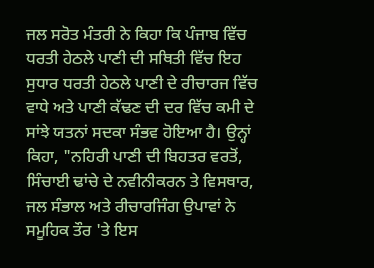ਜਲ ਸਰੋਤ ਮੰਤਰੀ ਨੇ ਕਿਹਾ ਕਿ ਪੰਜਾਬ ਵਿੱਚ ਧਰਤੀ ਹੇਠਲੇ ਪਾਣੀ ਦੀ ਸਥਿਤੀ ਵਿੱਚ ਇਹ ਸੁਧਾਰ ਧਰਤੀ ਹੇਠਲੇ ਪਾਣੀ ਦੇ ਰੀਚਾਰਜ ਵਿੱਚ ਵਾਧੇ ਅਤੇ ਪਾਣੀ ਕੱਢਣ ਦੀ ਦਰ ਵਿੱਚ ਕਮੀ ਦੇ ਸਾਂਝੇ ਯਤਨਾਂ ਸਦਕਾ ਸੰਭਵ ਹੋਇਆ ਹੈ। ਉਨ੍ਹਾਂ ਕਿਹਾ, "ਨਹਿਰੀ ਪਾਣੀ ਦੀ ਬਿਹਤਰ ਵਰਤੋਂ, ਸਿੰਚਾਈ ਢਾਂਚੇ ਦੇ ਨਵੀਨੀਕਰਨ ਤੇ ਵਿਸਥਾਰ, ਜਲ ਸੰਭਾਲ ਅਤੇ ਰੀਚਾਰਜਿੰਗ ਉਪਾਵਾਂ ਨੇ ਸਮੂਹਿਕ ਤੌਰ 'ਤੇ ਇਸ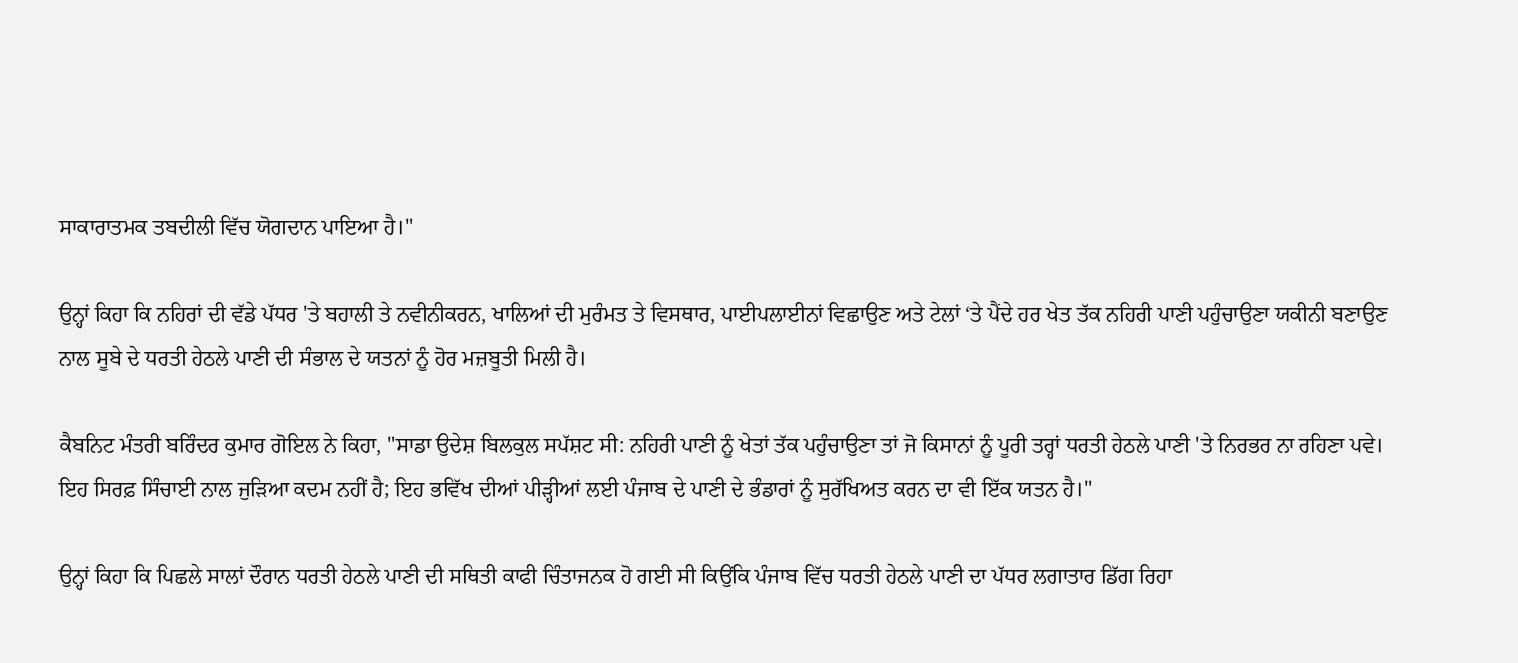ਸਾਕਾਰਾਤਮਕ ਤਬਦੀਲੀ ਵਿੱਚ ਯੋਗਦਾਨ ਪਾਇਆ ਹੈ।"

ਉਨ੍ਹਾਂ ਕਿਹਾ ਕਿ ਨਹਿਰਾਂ ਦੀ ਵੱਡੇ ਪੱਧਰ 'ਤੇ ਬਹਾਲੀ ਤੇ ਨਵੀਨੀਕਰਨ, ਖਾਲਿਆਂ ਦੀ ਮੁਰੰਮਤ ਤੇ ਵਿਸਥਾਰ, ਪਾਈਪਲਾਈਨਾਂ ਵਿਛਾਉਣ ਅਤੇ ਟੇਲਾਂ ‘ਤੇ ਪੈਂਦੇ ਹਰ ਖੇਤ ਤੱਕ ਨਹਿਰੀ ਪਾਣੀ ਪਹੁੰਚਾਉਣਾ ਯਕੀਨੀ ਬਣਾਉਣ ਨਾਲ ਸੂਬੇ ਦੇ ਧਰਤੀ ਹੇਠਲੇ ਪਾਣੀ ਦੀ ਸੰਭਾਲ ਦੇ ਯਤਨਾਂ ਨੂੰ ਹੋਰ ਮਜ਼ਬੂਤੀ ਮਿਲੀ ਹੈ।

ਕੈਬਨਿਟ ਮੰਤਰੀ ਬਰਿੰਦਰ ਕੁਮਾਰ ਗੋਇਲ ਨੇ ਕਿਹਾ, "ਸਾਡਾ ਉਦੇਸ਼ ਬਿਲਕੁਲ ਸਪੱਸ਼ਟ ਸੀ: ਨਹਿਰੀ ਪਾਣੀ ਨੂੰ ਖੇਤਾਂ ਤੱਕ ਪਹੁੰਚਾਉਣਾ ਤਾਂ ਜੋ ਕਿਸਾਨਾਂ ਨੂੰ ਪੂਰੀ ਤਰ੍ਹਾਂ ਧਰਤੀ ਹੇਠਲੇ ਪਾਣੀ 'ਤੇ ਨਿਰਭਰ ਨਾ ਰਹਿਣਾ ਪਵੇ। ਇਹ ਸਿਰਫ਼ ਸਿੰਚਾਈ ਨਾਲ ਜੁੜਿਆ ਕਦਮ ਨਹੀਂ ਹੈ; ਇਹ ਭਵਿੱਖ ਦੀਆਂ ਪੀੜ੍ਹੀਆਂ ਲਈ ਪੰਜਾਬ ਦੇ ਪਾਣੀ ਦੇ ਭੰਡਾਰਾਂ ਨੂੰ ਸੁਰੱਖਿਅਤ ਕਰਨ ਦਾ ਵੀ ਇੱਕ ਯਤਨ ਹੈ।"

ਉਨ੍ਹਾਂ ਕਿਹਾ ਕਿ ਪਿਛਲੇ ਸਾਲਾਂ ਦੌਰਾਨ ਧਰਤੀ ਹੇਠਲੇ ਪਾਣੀ ਦੀ ਸਥਿਤੀ ਕਾਫੀ ਚਿੰਤਾਜਨਕ ਹੋ ਗਈ ਸੀ ਕਿਉਂਕਿ ਪੰਜਾਬ ਵਿੱਚ ਧਰਤੀ ਹੇਠਲੇ ਪਾਣੀ ਦਾ ਪੱਧਰ ਲਗਾਤਾਰ ਡਿੱਗ ਰਿਹਾ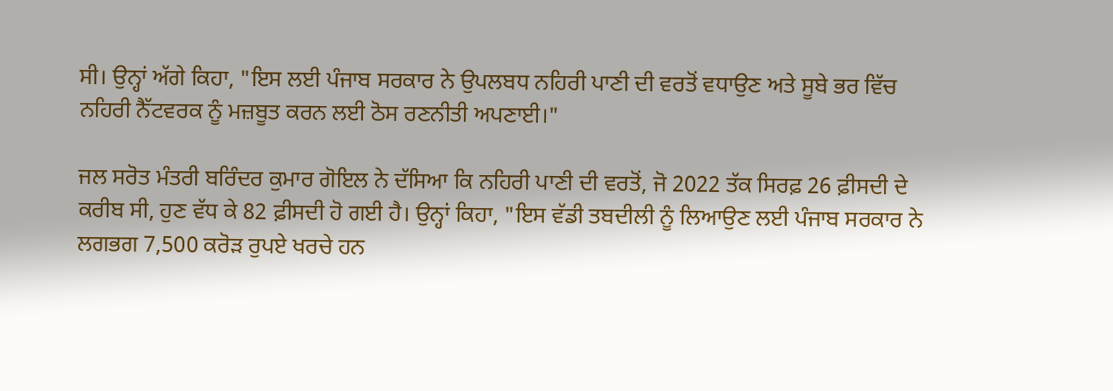ਸੀ। ਉਨ੍ਹਾਂ ਅੱਗੇ ਕਿਹਾ, "ਇਸ ਲਈ ਪੰਜਾਬ ਸਰਕਾਰ ਨੇ ਉਪਲਬਧ ਨਹਿਰੀ ਪਾਣੀ ਦੀ ਵਰਤੋਂ ਵਧਾਉਣ ਅਤੇ ਸੂਬੇ ਭਰ ਵਿੱਚ ਨਹਿਰੀ ਨੈੱਟਵਰਕ ਨੂੰ ਮਜ਼ਬੂਤ ਕਰਨ ਲਈ ਠੋਸ ਰਣਨੀਤੀ ਅਪਣਾਈ।"

ਜਲ ਸਰੋਤ ਮੰਤਰੀ ਬਰਿੰਦਰ ਕੁਮਾਰ ਗੋਇਲ ਨੇ ਦੱਸਿਆ ਕਿ ਨਹਿਰੀ ਪਾਣੀ ਦੀ ਵਰਤੋਂ, ਜੋ 2022 ਤੱਕ ਸਿਰਫ਼ 26 ਫ਼ੀਸਦੀ ਦੇ ਕਰੀਬ ਸੀ, ਹੁਣ ਵੱਧ ਕੇ 82 ਫ਼ੀਸਦੀ ਹੋ ਗਈ ਹੈ। ਉਨ੍ਹਾਂ ਕਿਹਾ, "ਇਸ ਵੱਡੀ ਤਬਦੀਲੀ ਨੂੰ ਲਿਆਉਣ ਲਈ ਪੰਜਾਬ ਸਰਕਾਰ ਨੇ ਲਗਭਗ 7,500 ਕਰੋੜ ਰੁਪਏ ਖਰਚੇ ਹਨ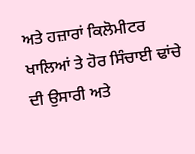ਅਤੇ ਹਜ਼ਾਰਾਂ ਕਿਲੋਮੀਟਰ ਖਾਲਿਆਂ ਤੇ ਹੋਰ ਸਿੰਚਾਈ ਢਾਂਚੇ ਦੀ ਉਸਾਰੀ ਅਤੇ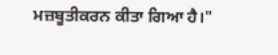ਮਜ਼ਬੂਤੀਕਰਨ ਕੀਤਾ ਗਿਆ ਹੈ।"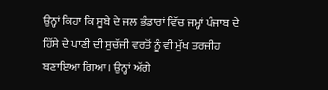ਉਨ੍ਹਾਂ ਕਿਹਾ ਕਿ ਸੂਬੇ ਦੇ ਜਲ ਭੰਡਾਰਾਂ ਵਿੱਚ ਜਮ੍ਹਾਂ ਪੰਜਾਬ ਦੇ ਹਿੱਸੇ ਦੇ ਪਾਣੀ ਦੀ ਸੁਚੱਜੀ ਵਰਤੋਂ ਨੂੰ ਵੀ ਮੁੱਖ ਤਰਜੀਹ ਬਣਾਇਆ ਗਿਆ। ਉਨ੍ਹਾਂ ਅੱਗੇ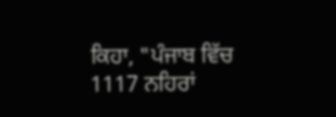ਕਿਹਾ, "ਪੰਜਾਬ ਵਿੱਚ 1117 ਨਹਿਰਾਂ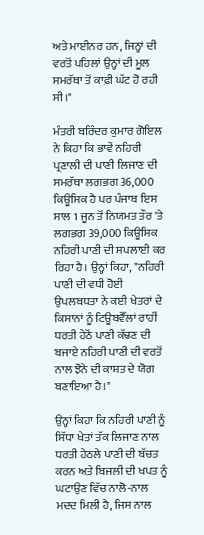ਅਤੇ ਮਾਈਨਰ ਹਨ, ਜਿਨ੍ਹਾਂ ਦੀ ਵਰਤੋਂ ਪਹਿਲਾਂ ਉਨ੍ਹਾਂ ਦੀ ਮੂਲ ਸਮਰੱਥਾ ਤੋਂ ਕਾਫ਼ੀ ਘੱਟ ਹੋ ਰਹੀ ਸੀ।"

ਮੰਤਰੀ ਬਰਿੰਦਰ ਕੁਮਾਰ ਗੋਇਲ ਨੇ ਕਿਹਾ ਕਿ ਭਾਵੇਂ ਨਹਿਰੀ ਪ੍ਰਣਾਲੀ ਦੀ ਪਾਣੀ ਲਿਜਾਣ ਦੀ ਸਮਰੱਥਾ ਲਗਭਗ 36,000 ਕਿਊਸਿਕ ਹੈ ਪਰ ਪੰਜਾਬ ਇਸ ਸਾਲ 1 ਜੂਨ ਤੋਂ ਨਿਯਮਤ ਤੌਰ 'ਤੇ ਲਗਭਗ 39,000 ਕਿਊਸਿਕ ਨਹਿਰੀ ਪਾਣੀ ਦੀ ਸਪਲਾਈ ਕਰ ਰਿਹਾ ਹੈ। ਉਨ੍ਹਾਂ ਕਿਹਾ, "ਨਹਿਰੀ ਪਾਣੀ ਦੀ ਵਧੀ ਹੋਈ ਉਪਲਬਧਤਾ ਨੇ ਕਈ ਖੇਤਰਾਂ ਦੇ ਕਿਸਾਨਾਂ ਨੂੰ ਟਿਊਬਵੈੱਲਾਂ ਰਾਹੀਂ ਧਰਤੀ ਹੇਠੋਂ ਪਾਣੀ ਕੱਢਣ ਦੀ ਬਜਾਏ ਨਹਿਰੀ ਪਾਣੀ ਦੀ ਵਰਤੋਂ ਨਾਲ ਝੋਨੇ ਦੀ ਕਾਸ਼ਤ ਦੇ ਯੋਗ ਬਣਾਇਆ ਹੈ।"

ਉਨ੍ਹਾਂ ਕਿਹਾ ਕਿ ਨਹਿਰੀ ਪਾਣੀ ਨੂੰ ਸਿੱਧਾ ਖੇਤਾਂ ਤੱਕ ਲਿਜਾਣ ਨਾਲ ਧਰਤੀ ਹੇਠਲੇ ਪਾਣੀ ਦੀ ਬੱਚਤ ਕਰਨ ਅਤੇ ਬਿਜਲੀ ਦੀ ਖਪਤ ਨੂੰ ਘਟਾਉਣ ਵਿੱਚ ਨਾਲੋ-ਨਾਲ ਮਦਦ ਮਿਲੀ ਹੈ, ਜਿਸ ਨਾਲ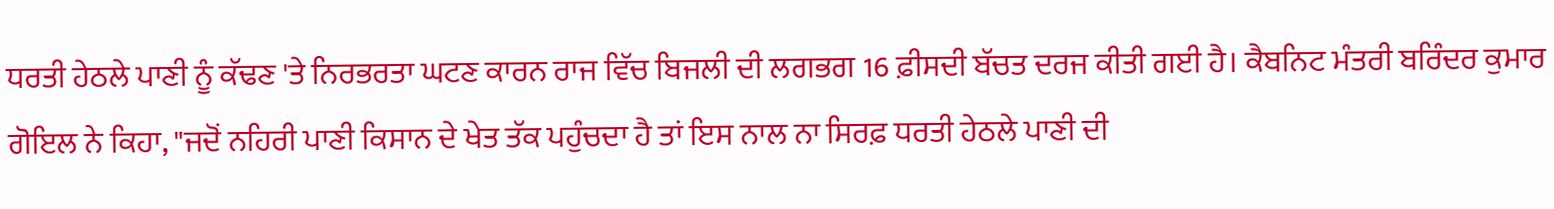ਧਰਤੀ ਹੇਠਲੇ ਪਾਣੀ ਨੂੰ ਕੱਢਣ 'ਤੇ ਨਿਰਭਰਤਾ ਘਟਣ ਕਾਰਨ ਰਾਜ ਵਿੱਚ ਬਿਜਲੀ ਦੀ ਲਗਭਗ 16 ਫ਼ੀਸਦੀ ਬੱਚਤ ਦਰਜ ਕੀਤੀ ਗਈ ਹੈ। ਕੈਬਨਿਟ ਮੰਤਰੀ ਬਰਿੰਦਰ ਕੁਮਾਰ ਗੋਇਲ ਨੇ ਕਿਹਾ, "ਜਦੋਂ ਨਹਿਰੀ ਪਾਣੀ ਕਿਸਾਨ ਦੇ ਖੇਤ ਤੱਕ ਪਹੁੰਚਦਾ ਹੈ ਤਾਂ ਇਸ ਨਾਲ ਨਾ ਸਿਰਫ਼ ਧਰਤੀ ਹੇਠਲੇ ਪਾਣੀ ਦੀ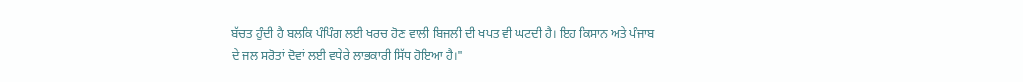ਬੱਚਤ ਹੁੰਦੀ ਹੈ ਬਲਕਿ ਪੰਪਿੰਗ ਲਈ ਖਰਚ ਹੋਣ ਵਾਲੀ ਬਿਜਲੀ ਦੀ ਖਪਤ ਵੀ ਘਟਦੀ ਹੈ। ਇਹ ਕਿਸਾਨ ਅਤੇ ਪੰਜਾਬ ਦੇ ਜਲ ਸਰੋਤਾਂ ਦੋਵਾਂ ਲਈ ਵਧੇਰੇ ਲਾਭਕਾਰੀ ਸਿੱਧ ਹੋਇਆ ਹੈ।"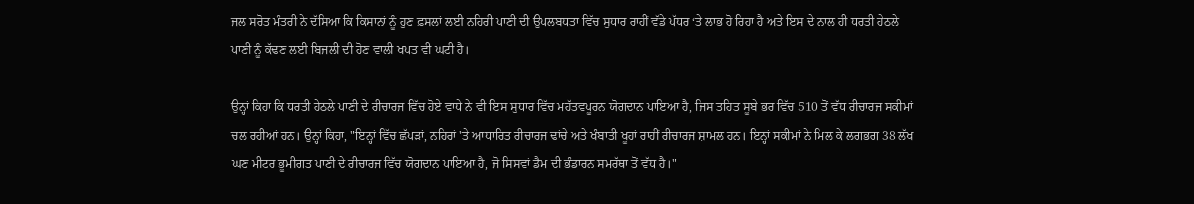ਜਲ ਸਰੋਤ ਮੰਤਰੀ ਨੇ ਦੱਸਿਆ ਕਿ ਕਿਸਾਨਾਂ ਨੂੰ ਹੁਣ ਫ਼ਸਲਾਂ ਲਈ ਨਹਿਰੀ ਪਾਣੀ ਦੀ ਉਪਲਬਧਤਾ ਵਿੱਚ ਸੁਧਾਰ ਰਾਹੀਂ ਵੱਡੇ ਪੱਧਰ ‘ਤੇ ਲਾਭ ਹੋ ਰਿਹਾ ਹੈ ਅਤੇ ਇਸ ਦੇ ਨਾਲ ਹੀ ਧਰਤੀ ਹੇਠਲੇ ਪਾਣੀ ਨੂੰ ਕੱਢਣ ਲਈ ਬਿਜਲੀ ਦੀ ਹੋਣ ਵਾਲੀ ਖਪਤ ਵੀ ਘਟੀ ਹੈ।

ਉਨ੍ਹਾਂ ਕਿਹਾ ਕਿ ਧਰਤੀ ਹੇਠਲੇ ਪਾਣੀ ਦੇ ਰੀਚਾਰਜ ਵਿੱਚ ਹੋਏ ਵਾਧੇ ਨੇ ਵੀ ਇਸ ਸੁਧਾਰ ਵਿੱਚ ਮਹੱਤਵਪੂਰਨ ਯੋਗਦਾਨ ਪਾਇਆ ਹੈ, ਜਿਸ ਤਹਿਤ ਸੂਬੇ ਭਰ ਵਿੱਚ 510 ਤੋਂ ਵੱਧ ਰੀਚਾਰਜ ਸਕੀਮਾਂ ਚਲ ਰਹੀਆਂ ਹਨ। ਉਨ੍ਹਾਂ ਕਿਹਾ, "ਇਨ੍ਹਾਂ ਵਿੱਚ ਛੱਪੜਾਂ, ਨਹਿਰਾਂ 'ਤੇ ਆਧਾਰਿਤ ਰੀਚਾਰਜ ਢਾਂਚੇ ਅਤੇ ਖੰਬਾਤੀ ਖੂਹਾਂ ਰਾਹੀਂ ਰੀਚਾਰਜ ਸ਼ਾਮਲ ਹਨ। ਇਨ੍ਹਾਂ ਸਕੀਮਾਂ ਨੇ ਮਿਲ ਕੇ ਲਗਭਗ 38 ਲੱਖ ਘਣ ਮੀਟਰ ਭੂਮੀਗਤ ਪਾਣੀ ਦੇ ਰੀਚਾਰਜ ਵਿੱਚ ਯੋਗਦਾਨ ਪਾਇਆ ਹੈ, ਜੋ ਸਿਸਵਾਂ ਡੈਮ ਦੀ ਭੰਡਾਰਨ ਸਮਰੱਥਾ ਤੋਂ ਵੱਧ ਹੈ।"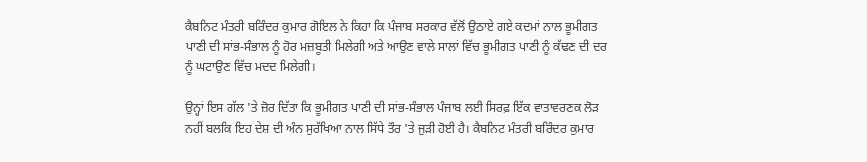ਕੈਬਨਿਟ ਮੰਤਰੀ ਬਰਿੰਦਰ ਕੁਮਾਰ ਗੋਇਲ ਨੇ ਕਿਹਾ ਕਿ ਪੰਜਾਬ ਸਰਕਾਰ ਵੱਲੋਂ ਉਠਾਏ ਗਏ ਕਦਮਾਂ ਨਾਲ ਭੂਮੀਗਤ ਪਾਣੀ ਦੀ ਸਾਂਭ-ਸੰਭਾਲ ਨੂੰ ਹੋਰ ਮਜ਼ਬੂਤੀ ਮਿਲੇਗੀ ਅਤੇ ਆਉਣ ਵਾਲੇ ਸਾਲਾਂ ਵਿੱਚ ਭੂਮੀਗਤ ਪਾਣੀ ਨੂੰ ਕੱਢਣ ਦੀ ਦਰ ਨੂੰ ਘਟਾਉਣ ਵਿੱਚ ਮਦਦ ਮਿਲੇਗੀ।

ਉਨ੍ਹਾਂ ਇਸ ਗੱਲ 'ਤੇ ਜ਼ੋਰ ਦਿੱਤਾ ਕਿ ਭੂਮੀਗਤ ਪਾਣੀ ਦੀ ਸਾਂਭ-ਸੰਭਾਲ ਪੰਜਾਬ ਲਈ ਸਿਰਫ਼ ਇੱਕ ਵਾਤਾਵਰਣਕ ਲੋੜ ਨਹੀਂ ਬਲਕਿ ਇਹ ਦੇਸ਼ ਦੀ ਅੰਨ ਸੁਰੱਖਿਆ ਨਾਲ ਸਿੱਧੇ ਤੌਰ 'ਤੇ ਜੁੜੀ ਹੋਈ ਹੈ। ਕੈਬਨਿਟ ਮੰਤਰੀ ਬਰਿੰਦਰ ਕੁਮਾਰ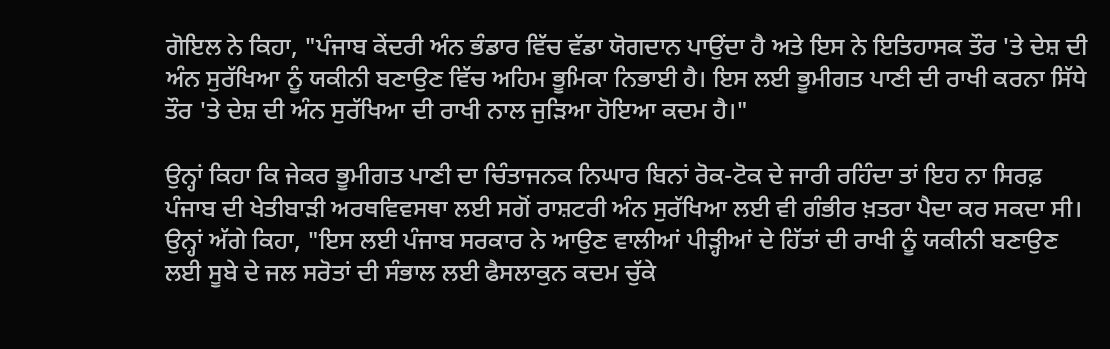ਗੋਇਲ ਨੇ ਕਿਹਾ, "ਪੰਜਾਬ ਕੇਂਦਰੀ ਅੰਨ ਭੰਡਾਰ ਵਿੱਚ ਵੱਡਾ ਯੋਗਦਾਨ ਪਾਉਂਦਾ ਹੈ ਅਤੇ ਇਸ ਨੇ ਇਤਿਹਾਸਕ ਤੌਰ 'ਤੇ ਦੇਸ਼ ਦੀ ਅੰਨ ਸੁਰੱਖਿਆ ਨੂੰ ਯਕੀਨੀ ਬਣਾਉਣ ਵਿੱਚ ਅਹਿਮ ਭੂਮਿਕਾ ਨਿਭਾਈ ਹੈ। ਇਸ ਲਈ ਭੂਮੀਗਤ ਪਾਣੀ ਦੀ ਰਾਖੀ ਕਰਨਾ ਸਿੱਧੇ ਤੌਰ 'ਤੇ ਦੇਸ਼ ਦੀ ਅੰਨ ਸੁਰੱਖਿਆ ਦੀ ਰਾਖੀ ਨਾਲ ਜੁੜਿਆ ਹੋਇਆ ਕਦਮ ਹੈ।"

ਉਨ੍ਹਾਂ ਕਿਹਾ ਕਿ ਜੇਕਰ ਭੂਮੀਗਤ ਪਾਣੀ ਦਾ ਚਿੰਤਾਜਨਕ ਨਿਘਾਰ ਬਿਨਾਂ ਰੋਕ-ਟੋਕ ਦੇ ਜਾਰੀ ਰਹਿੰਦਾ ਤਾਂ ਇਹ ਨਾ ਸਿਰਫ਼ ਪੰਜਾਬ ਦੀ ਖੇਤੀਬਾੜੀ ਅਰਥਵਿਵਸਥਾ ਲਈ ਸਗੋਂ ਰਾਸ਼ਟਰੀ ਅੰਨ ਸੁਰੱਖਿਆ ਲਈ ਵੀ ਗੰਭੀਰ ਖ਼ਤਰਾ ਪੈਦਾ ਕਰ ਸਕਦਾ ਸੀ। ਉਨ੍ਹਾਂ ਅੱਗੇ ਕਿਹਾ, "ਇਸ ਲਈ ਪੰਜਾਬ ਸਰਕਾਰ ਨੇ ਆਉਣ ਵਾਲੀਆਂ ਪੀੜ੍ਹੀਆਂ ਦੇ ਹਿੱਤਾਂ ਦੀ ਰਾਖੀ ਨੂੰ ਯਕੀਨੀ ਬਣਾਉਣ ਲਈ ਸੂਬੇ ਦੇ ਜਲ ਸਰੋਤਾਂ ਦੀ ਸੰਭਾਲ ਲਈ ਫੈਸਲਾਕੁਨ ਕਦਮ ਚੁੱਕੇ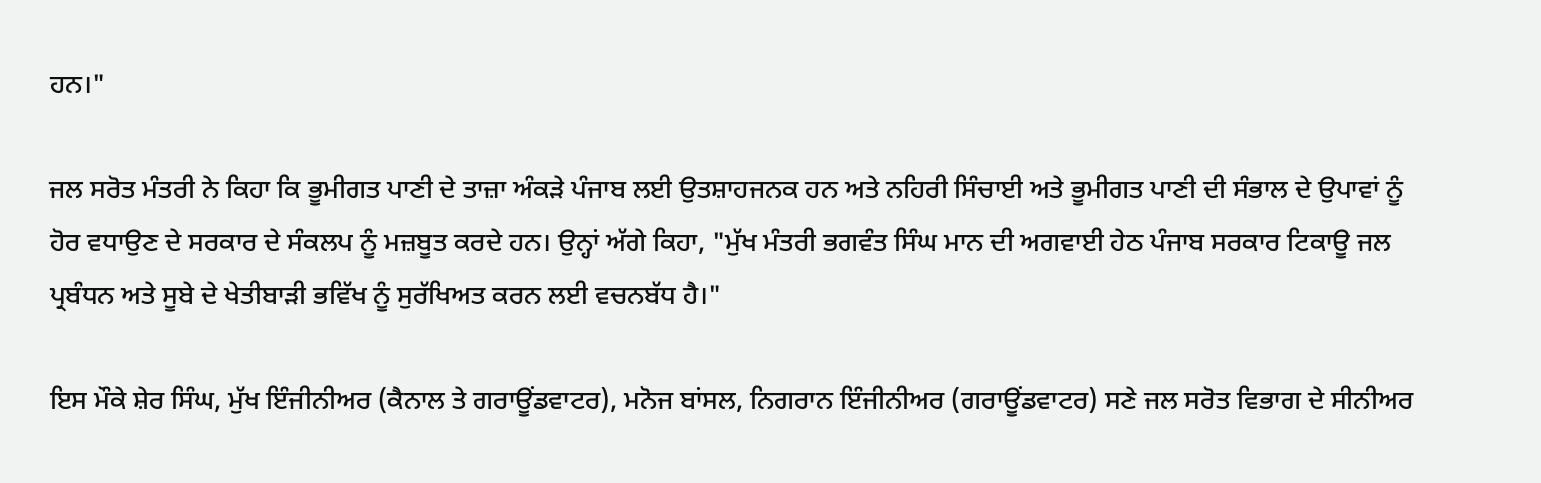ਹਨ।"

ਜਲ ਸਰੋਤ ਮੰਤਰੀ ਨੇ ਕਿਹਾ ਕਿ ਭੂਮੀਗਤ ਪਾਣੀ ਦੇ ਤਾਜ਼ਾ ਅੰਕੜੇ ਪੰਜਾਬ ਲਈ ਉਤਸ਼ਾਹਜਨਕ ਹਨ ਅਤੇ ਨਹਿਰੀ ਸਿੰਚਾਈ ਅਤੇ ਭੂਮੀਗਤ ਪਾਣੀ ਦੀ ਸੰਭਾਲ ਦੇ ਉਪਾਵਾਂ ਨੂੰ ਹੋਰ ਵਧਾਉਣ ਦੇ ਸਰਕਾਰ ਦੇ ਸੰਕਲਪ ਨੂੰ ਮਜ਼ਬੂਤ ਕਰਦੇ ਹਨ। ਉਨ੍ਹਾਂ ਅੱਗੇ ਕਿਹਾ, "ਮੁੱਖ ਮੰਤਰੀ ਭਗਵੰਤ ਸਿੰਘ ਮਾਨ ਦੀ ਅਗਵਾਈ ਹੇਠ ਪੰਜਾਬ ਸਰਕਾਰ ਟਿਕਾਊ ਜਲ ਪ੍ਰਬੰਧਨ ਅਤੇ ਸੂਬੇ ਦੇ ਖੇਤੀਬਾੜੀ ਭਵਿੱਖ ਨੂੰ ਸੁਰੱਖਿਅਤ ਕਰਨ ਲਈ ਵਚਨਬੱਧ ਹੈ।"

ਇਸ ਮੌਕੇ ਸ਼ੇਰ ਸਿੰਘ, ਮੁੱਖ ਇੰਜੀਨੀਅਰ (ਕੈਨਾਲ ਤੇ ਗਰਾਊਂਡਵਾਟਰ), ਮਨੋਜ ਬਾਂਸਲ, ਨਿਗਰਾਨ ਇੰਜੀਨੀਅਰ (ਗਰਾਊਂਡਵਾਟਰ) ਸਣੇ ਜਲ ਸਰੋਤ ਵਿਭਾਗ ਦੇ ਸੀਨੀਅਰ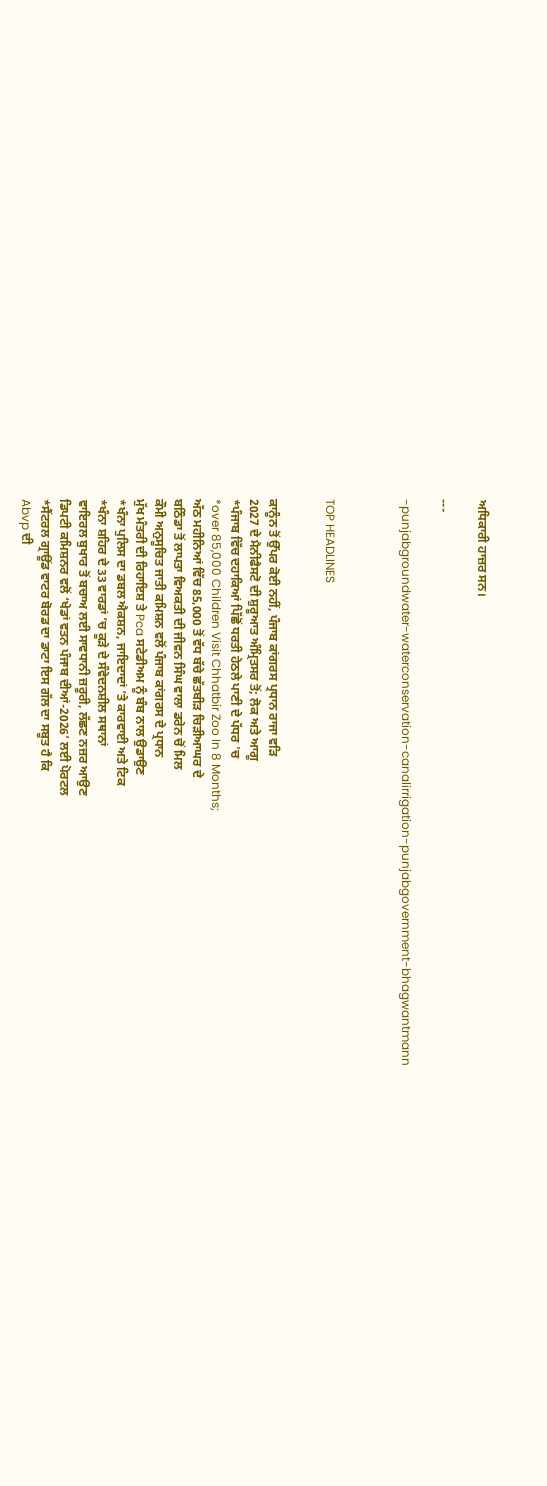ਅਧਿਕਾਰੀ ਹਾਜ਼ਰ ਸਨ।

---

-punjabgroundwater-waterconservation-canalirrigation-punjabgovernment-bhagwantmann



TOP HEADLINES


ਕਾਨੂੰਨ ਤੋਂ ਉੱਪਰ ਕੋਈ ਨਹੀਂ, ਪੰਜਾਬ ਕਾਂਗਰਸ ਪ੍ਰਧਾਨ ਰਾਜਾ ਵੜਿ
2027 ਦੇ ਮੈਨੀਫੈਸਟੋ ਦੀ ਸ਼ੁਰੂਆਤ ਅੰਮ੍ਰਿਤਸਰ ਤੋਂ; ਲੋਕ ਅਤੇ ਆਗੂ
*ਪੰਜਾਬ ਵਿੱਚ ਦਹਾਕਿਆਂ ਪਿੱਛੋਂ ਧਰਤੀ ਹੇਠਲੇ ਪਾਣੀ ਦੇ ਪੱਧਰ 'ਚ
*over 85,000 Children Visit Chhatbir Zoo In 8 Months;
ਅੱਠ ਮਹੀਨਿਆਂ ਵਿੱਚ 85,000 ਤੋਂ ਵੱਧ ਬੱਚੇ ਛੱਤਬੀੜ ਚਿੜੀਆਘਰ ਦੇ
ਬਠਿੰਡਾ ਤੋਂ ਲਾਪਤਾ ਵਿਅਕਤੀ ਦੀ ਜੀਵਨ ਸਿੰਘ ਵਾਲਾ ਡਰੇਨ ਚੋਂ ਮਿਲ
ਕੌਮੀ ਅਨੁਸੂਚਿਤ ਜਾਤੀ ਕਮਿਸ਼ਨ ਵਲੋਂ ਪੰਜਾਬ ਕਾਂਗਰਸ ਦੇ ਪ੍ਰਧਾਨ
ਮੁੱਖ ਮੰਤਰੀ ਦੀ ਰਿਹਾਇਸ਼ ਤੇ Pca ਸਟੇਡੀਅਮ ਨੂੰ ਬੰਬ ਨਾਲ ਉਡਾਉਣ
*ਖੰਨਾ ਪੁਲਿਸ ਦਾ ਡਬਲ ਐਕਸ਼ਨ, ਜਾਇਦਾਦਾਂ ’ਤੇ ਕਾਰਵਾਈ ਅਤੇ ਟਿਕ
*ਖੰਨਾ ਸ਼ਹਿਰ ਦੇ 33 ਵਾਰਡਾਂ ’ਚ ਕੂੜੇ ਦੇ ਸੰਵੇਦਨਸ਼ੀਲ ਸਥਾਨਾਂ
ਵਾਇਰਲ ਬੁਖਾਰ ਤੋਂ ਬਚਾਅ ਲਈ ਸਾਵਧਾਨੀ ਜ਼ਰੂਰੀ, ਲੱਛਣ ਨਜ਼ਰ ਆਉਣ
ਡਿਪਟੀ ਕਮਿਸ਼ਨਰ ਵਲੋਂ ‘ਖੇਡਾਂ ਵਤਨ ਪੰਜਾਬ ਦੀਆਂ-2026’ ਲਈ ਪੋਰਟਲ
*ਸੈਂਟਰਲ ਗ੍ਰਾਊਂਡ ਵਾਟਰ ਬੋਰਡ ਦਾ ਡਾਟਾ ਇਸ ਗੱਲ ਦਾ ਸਬੂਤ ਹੈ ਕਿ
Abvp ਦੀ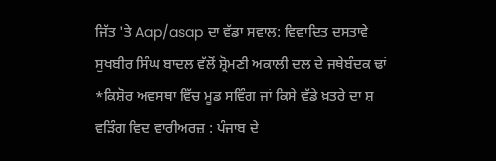ਜਿੱਤ 'ਤੇ Aap/asap ਦਾ ਵੱਡਾ ਸਵਾਲ: ਵਿਵਾਦਿਤ ਦਸਤਾਵੇ
ਸੁਖਬੀਰ ਸਿੰਘ ਬਾਦਲ ਵੱਲੋਂ ਸ਼੍ਰੋਮਣੀ ਅਕਾਲੀ ਦਲ ਦੇ ਜਥੇਬੰਦਕ ਢਾਂ
*ਕਿਸ਼ੋਰ ਅਵਸਥਾ ਵਿੱਚ ਮੂਡ ਸਵਿੰਗ ਜਾਂ ਕਿਸੇ ਵੱਡੇ ਖ਼ਤਰੇ ਦਾ ਸ਼
ਵੜਿੰਗ ਵਿਦ ਵਾਰੀਅਰਜ਼ : ਪੰਜਾਬ ਦੇ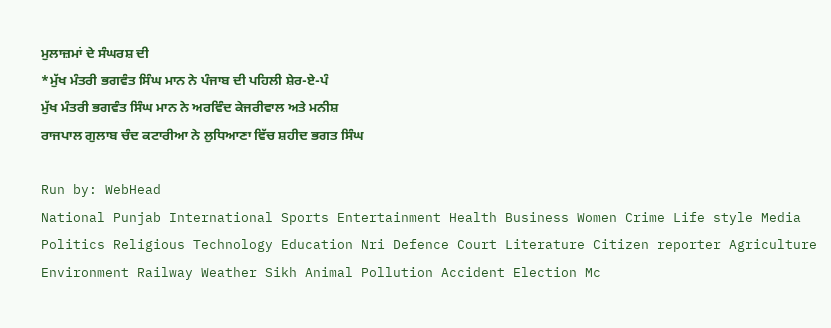ਮੁਲਾਜ਼ਮਾਂ ਦੇ ਸੰਘਰਸ਼ ਦੀ
*ਮੁੱਖ ਮੰਤਰੀ ਭਗਵੰਤ ਸਿੰਘ ਮਾਨ ਨੇ ਪੰਜਾਬ ਦੀ ਪਹਿਲੀ ਸ਼ੇਰ-ਏ-ਪੰ
ਮੁੱਖ ਮੰਤਰੀ ਭਗਵੰਤ ਸਿੰਘ ਮਾਨ ਨੇ ਅਰਵਿੰਦ ਕੇਜਰੀਵਾਲ ਅਤੇ ਮਨੀਸ਼
ਰਾਜਪਾਲ ਗੁਲਾਬ ਚੰਦ ਕਟਾਰੀਆ ਨੇ ਲੁਧਿਆਣਾ ਵਿੱਚ ਸ਼ਹੀਦ ਭਗਤ ਸਿੰਘ

Run by: WebHead
National Punjab International Sports Entertainment Health Business Women Crime Life style Media Politics Religious Technology Education Nri Defence Court Literature Citizen reporter Agriculture Environment Railway Weather Sikh Animal Pollution Accident Election Mc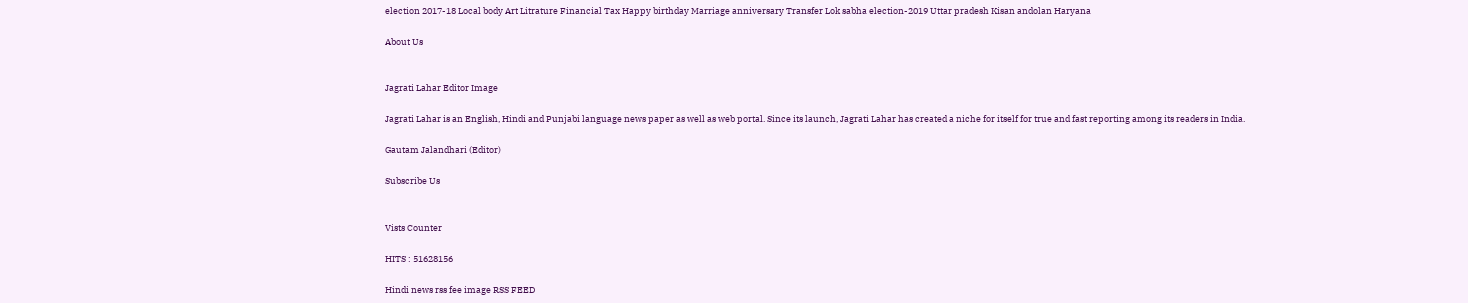election 2017-18 Local body Art Litrature Financial Tax Happy birthday Marriage anniversary Transfer Lok sabha election-2019 Uttar pradesh Kisan andolan Haryana

About Us


Jagrati Lahar Editor Image

Jagrati Lahar is an English, Hindi and Punjabi language news paper as well as web portal. Since its launch, Jagrati Lahar has created a niche for itself for true and fast reporting among its readers in India.

Gautam Jalandhari (Editor)

Subscribe Us


Vists Counter

HITS : 51628156

Hindi news rss fee image RSS FEED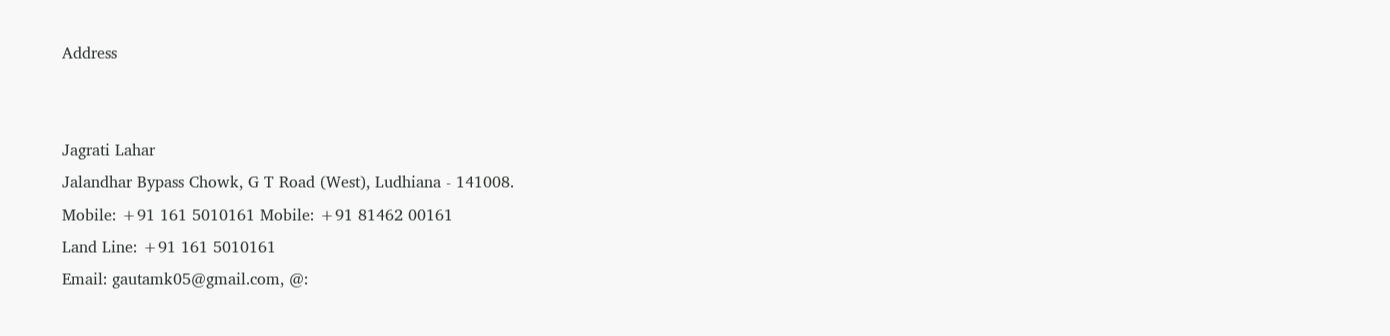Address


Jagrati Lahar
Jalandhar Bypass Chowk, G T Road (West), Ludhiana - 141008.
Mobile: +91 161 5010161 Mobile: +91 81462 00161
Land Line: +91 161 5010161
Email: gautamk05@gmail.com, @: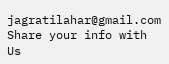jagratilahar@gmail.com
Share your info with Us